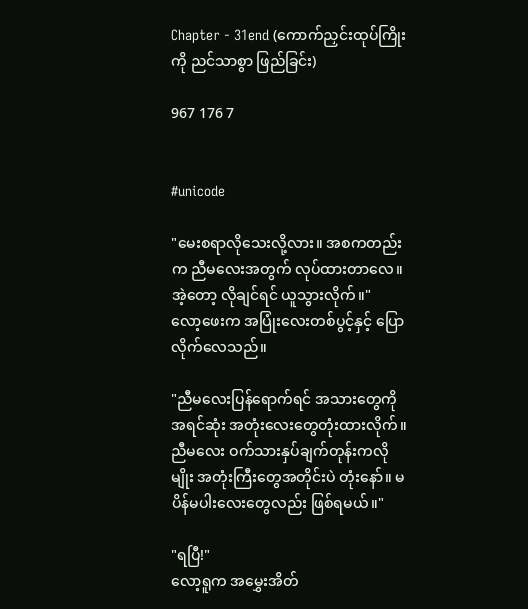Chapter - 31end (ကောက်ညှင်းထုပ်ကြိုးကို ညင်သာစွာ ဖြည်ခြင်း)

967 176 7


#unicode

"မေးစရာလိုသေးလို့လား။ အစကတည်းက ညီမလေးအတွက် လုပ်ထားတာလေ။ အဲ့တော့ လိုချင်ရင် ယူသွားလိုက်။"
လော့ဖေးက အပြုံးလေးတစ်ပွင့်နှင့် ပြောလိုက်လေသည်။

"ညီမလေးပြန်ရောက်ရင် အသားတွေကို အရင်ဆုံး အတုံးလေးတွေတုံးထားလိုက်။ ညီမလေး ဝက်သားနှပ်ချက်တုန်းကလိုမျိုး အတုံးကြီးတွေအတိုင်းပဲ တုံးနော်။ မပိန်မပါးလေးတွေလည်း ဖြစ်ရမယ်။"

"ရပြီ!"
လော့ရူက အမွှေးအိတ်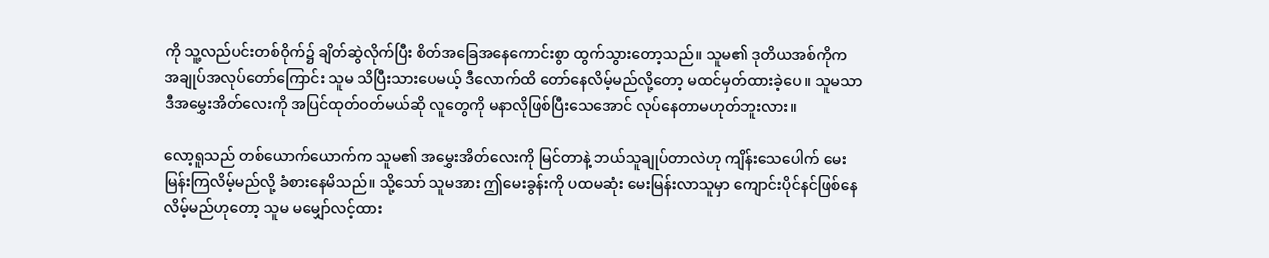ကို သူ့လည်ပင်းတစ်ဝိုက်၌ ချိတ်ဆွဲလိုက်ပြီး စိတ်အခြေအနေကောင်းစွာ ထွက်သွားတော့သည်။ သူမ၏ ဒုတိယအစ်ကိုက အချုပ်အလုပ်တော်ကြောင်း သူမ သိပြီးသားပေမယ့် ဒီလောက်ထိ တော်နေလိမ့်မည်လို့တော့ မထင်မှတ်ထားခဲ့ပေ။ သူမသာ ဒီအမွှေးအိတ်လေးကို အပြင်ထုတ်ဝတ်မယ်ဆို လူတွေကို မနာလိုဖြစ်ပြီးသေအောင် လုပ်နေတာမဟုတ်ဘူးလား။

လော့ရူသည် တစ်ယောက်ယောက်က သူမ၏ အမွှေးအိတ်လေးကို မြင်တာနဲ့ ဘယ်သူချုပ်တာလဲဟု ကျိန်းသေပေါက် မေးမြန်းကြလိမ့်မည်လို့ ခံစားနေမိသည်။ သို့သော် သူမအား ဤမေးခွန်းကို ပထမဆုံး မေးမြန်းလာသူမှာ ကျောင်းပိုင်နင်ဖြစ်နေလိမ့်မည်ဟုတော့ သူမ မမျှော်လင့်ထား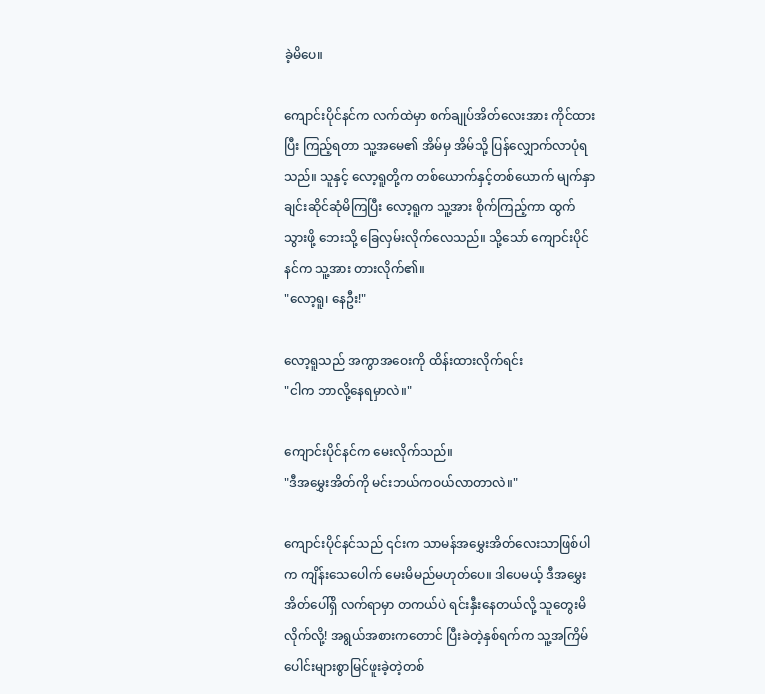ခဲ့မိပေ။

ကျောင်းပိုင်နင်က လက်ထဲမှာ စက်ချုပ်အိတ်လေးအား ကိုင်ထားပြီး ကြည့်ရတာ သူ့အမေ၏ အိမ်မှ အိမ်သို့ ပြန်လျှောက်လာပုံရသည်။ သူနှင့် လော့ရူတို့က တစ်ယောက်နှင့်တစ်ယောက် မျက်နှာချင်းဆိုင်ဆုံမိကြပြီး လော့ရူက သူ့အား စိုက်ကြည့်ကာ ထွက်သွားဖို့ ဘေးသို့ ခြေလှမ်းလိုက်လေသည်။ သို့သော် ကျောင်းပိုင်နင်က သူ့အား တားလိုက်၏။
"လော့ရူ၊ နေဦး!"

လော့ရူသည် အကွာအဝေးကို ထိန်းထားလိုက်ရင်း
"ငါက ဘာလို့နေရမှာလဲ။"

ကျောင်းပိုင်နင်က မေးလိုက်သည်။
"ဒီအမွှေးအိတ်ကို မင်းဘယ်ကဝယ်လာတာလဲ။"

ကျောင်းပိုင်နင်သည် ၎င်းက သာမန်အမွှေးအိတ်လေးသာဖြစ်ပါက ကျိန်းသေပေါက် မေးမိမည်မဟုတ်ပေ။ ဒါပေမယ့် ဒီအမွှေးအိတ်ပေါ်ရှိ လက်ရာမှာ တကယ်ပဲ ရင်းနှီးနေတယ်လို့ သူတွေးမိလိုက်လို့! အရွယ်အစားကတောင် ပြီးခဲတဲ့နှစ်ရက်က သူ့အကြိမ်ပေါင်းများစွာမြင်ဖူးခဲ့တဲ့တစ်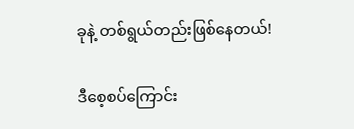ခုနဲ့ တစ်ရွယ်တည်းဖြစ်နေတယ်!

ဒီစေ့‌စပ်ကြောင်း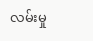လမ်းမှု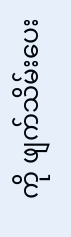ကို ဖျက်သိမ်းပေး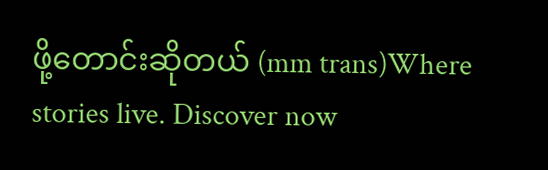ဖို့တောင်းဆိုတယ် (mm trans)Where stories live. Discover now